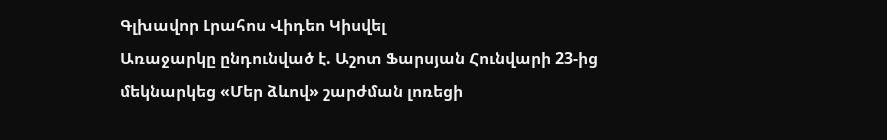Գլխավոր Լրահոս Վիդեո Կիսվել
Առաջարկը ընդունված է. Աշոտ Ֆարսյան Հունվարի 23-ից մեկնարկեց «Մեր ձևով» շարժման լոռեցի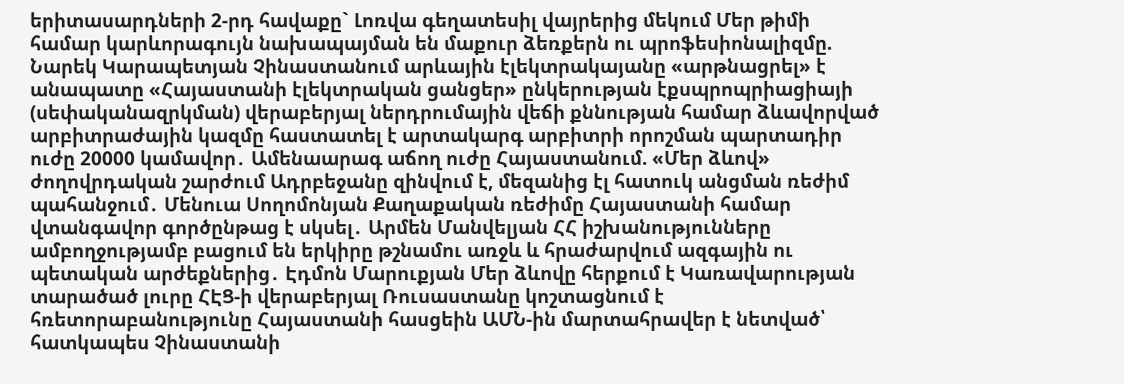երիտասարդների 2-րդ հավաքը` Լոռվա գեղատեսիլ վայրերից մեկում Մեր թիմի համար կարևորագույն նախապայման են մաքուր ձեռքերն ու պրոֆեսիոնալիզմը. Նարեկ Կարապետյան Չինաստանում արևային էլեկտրակայանը «արթնացրել» է անապատը «Հայաստանի էլեկտրական ցանցեր» ընկերության էքսպրոպրիացիայի (սեփականազրկման) վերաբերյալ ներդրումային վեճի քննության համար ձևավորված արբիտրաժային կազմը հաստատել է արտակարգ արբիտրի որոշման պարտադիր ուժը 20000 կամավոր․ Ամենաարագ աճող ուժը Հայաստանում. «Մեր ձևով» ժողովրդական շարժում Ադրբեջանը զինվում է, մեզանից էլ հատուկ անցման ռեժիմ պահանջում․ Մենուա Սողոմոնյան Քաղաքական ռեժիմը Հայաստանի համար վտանգավոր գործընթաց է սկսել․ Արմեն Մանվելյան ՀՀ իշխանությունները ամբողջությամբ բացում են երկիրը թշնամու առջև և հրաժարվում ազգային ու պետական արժեքներից․ Էդմոն Մարուքյան Մեր ձևովը հերքում է Կառավարության տարածած լուրը ՀԷՑ-ի վերաբերյալ Ռուսաստանը կոշտացնում է հռետորաբանությունը Հայաստանի հասցեին ԱՄՆ-ին մարտահրավեր է նետված՝ հատկապես Չինաստանի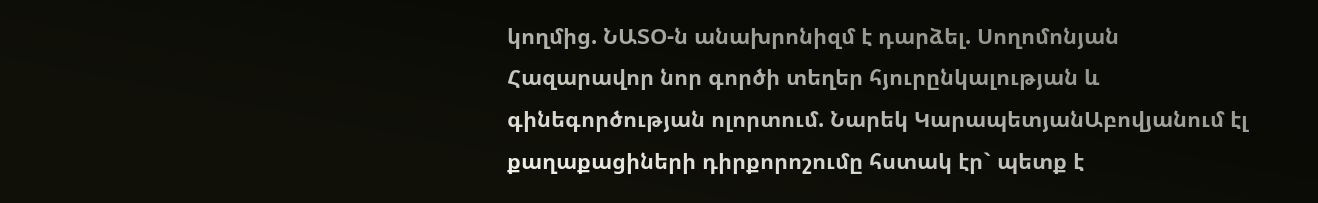կողմից. ՆԱՏՕ-ն անախրոնիզմ է դարձել. Սողոմոնյան
Հազարավոր նոր գործի տեղեր հյուրընկալության և գինեգործության ոլորտում. Նարեկ ԿարապետյանԱբովյանում էլ քաղաքացիների դիրքորոշումը հստակ էր` պետք է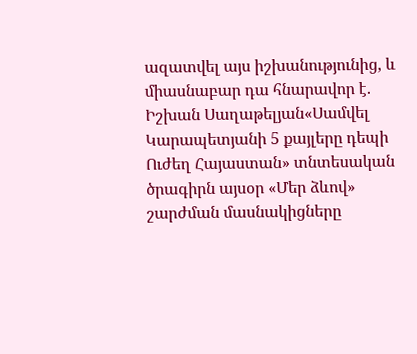ազատվել այս իշխանությունից, և միասնաբար դա հնարավոր է. Իշխան Սաղաթելյան«Սամվել Կարապետյանի 5 քայլերը դեպի Ուժեղ Հայաստան» տնտեսական ծրագիրն այսօր «Մեր ձևով» շարժման մասնակիցները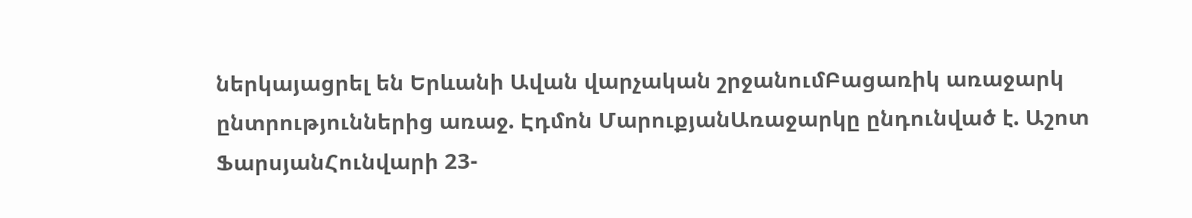ներկայացրել են Երևանի Ավան վարչական շրջանումԲացառիկ առաջարկ ընտրություններից առաջ. Էդմոն ՄարուքյանԱռաջարկը ընդունված է. Աշոտ ՖարսյանՀունվարի 23-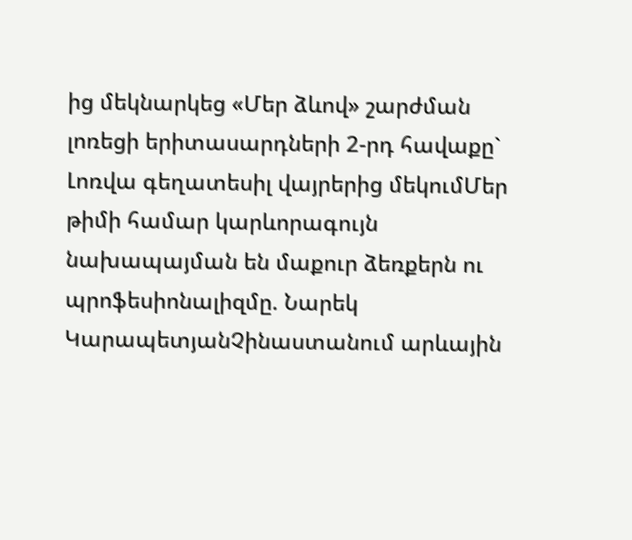ից մեկնարկեց «Մեր ձևով» շարժման լոռեցի երիտասարդների 2-րդ հավաքը` Լոռվա գեղատեսիլ վայրերից մեկումՄեր թիմի համար կարևորագույն նախապայման են մաքուր ձեռքերն ու պրոֆեսիոնալիզմը. Նարեկ ԿարապետյանՉինաստանում արևային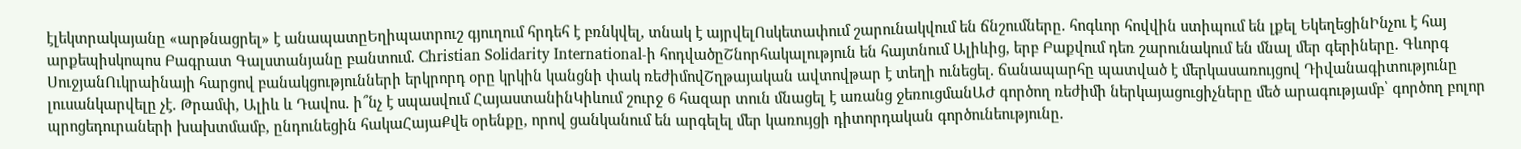էլեկտրակայանը «արթնացրել» է անապատըԵղիպատրուշ գյուղում հրդեհ է բռնկվել, տնակ է այրվելՈսկետափում շարունակվում են ճնշումները․ հոգևոր հովվին ստիպում են լքել ԵկեղեցինԻնչու է հայ արքեպիսկոպոս Բագրատ Գալստանյանը բանտում․ Christian Solidarity International-ի հոդվածըՇնորհակալություն են հայտնում Ալիևից, երբ Բաքվում դեռ շարունակում են մնալ մեր գերիները․ Գևորգ ՍուջյանՈւկրաինայի հարցով բանակցությունների երկրորդ օրը կրկին կանցնի փակ ռեժիմովՇղթայական ավտովթար է տեղի ունեցել․ ճանապարհը պատված է մերկասառույցով Դիվանագիտությունը լուսանկարվելը չէ. Թրամփ, Ալիև և Դավոս. ի՞նչ է սպասվում ՀայաստանինԿիևում շուրջ 6 հազար տուն մնացել է առանց ջեռուցմանԱԺ գործող ռեժիմի ներկայացուցիչները մեծ արագությամբ՝ գործող բոլոր պրոցեդուրաների խախտմամբ, ընդունեցին հակաՀայաՔվե օրենքը, որով ցանկանում են արգելել մեր կառույցի դիտորդական գործունեությունը․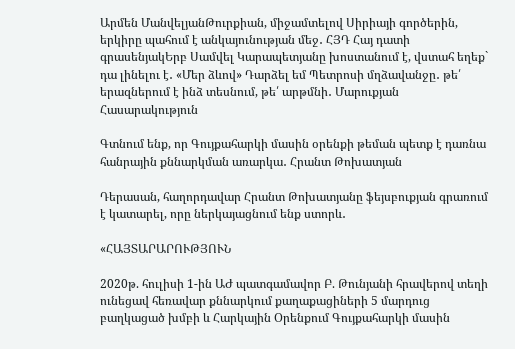Արմեն ՄանվելյանԹուրքիան, միջամտելով Սիրիայի գործերին, երկիրը պահում է անկայունության մեջ․ ՀՅԴ Հայ դատի գրասենյակԵրբ Սամվել Կարապետյանը խոստանում է, վստահ եղեք` դա լինելու է․ «Մեր ձևով» Դարձել եմ Պետրոսի մղձավանջը․ թե՛ երազներում է ինձ տեսնում, թե՛ արթմնի․ Մարուքյան
Հասարակություն

Գտնում ենք, որ Գույքահարկի մասին օրենքի թեման պետք է դառնա հանրային քննարկման առարկա․ Հրանտ Թոխատյան

Դերասան, հաղորդավար Հրանտ Թոխատյանը ֆեյսբուքյան գրառում է կատարել, որը ներկայացնում ենք ստորև․

«ՀԱՅՏԱՐԱՐՈՒԹՅՈՒՆ

2020թ. հուլիսի 1-ին ԱԺ պատգամավոր Բ. Թունյանի հրավերով տեղի ունեցավ հեռավար քննարկում քաղաքացիների 5 մարդուց բաղկացած խմբի և Հարկային Օրենքում Գույքահարկի մասին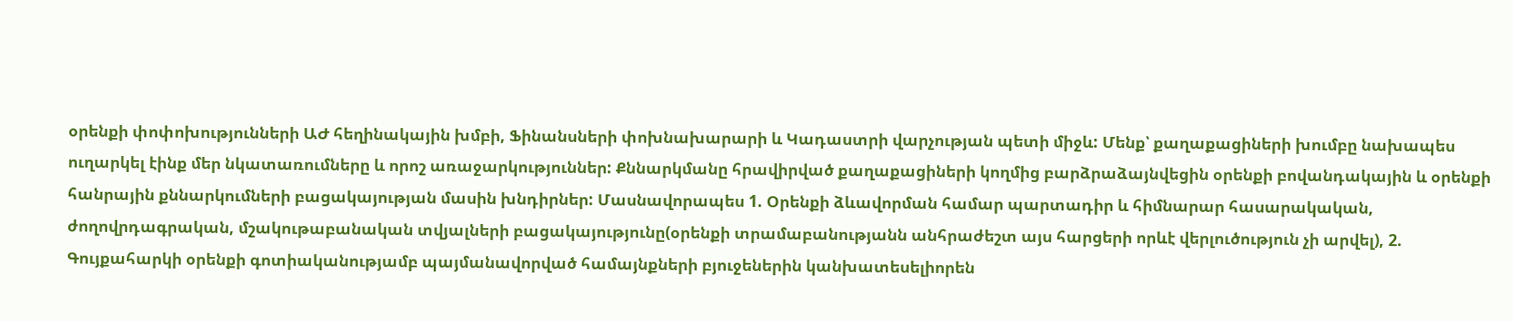օրենքի փոփոխությունների ԱԺ հեղինակային խմբի, Ֆինանսների փոխնախարարի և Կադաստրի վարչության պետի միջև: Մենք՝ քաղաքացիների խումբը նախապես ուղարկել էինք մեր նկատառումները և որոշ առաջարկություններ: Քննարկմանը հրավիրված քաղաքացիների կողմից բարձրաձայնվեցին օրենքի բովանդակային և օրենքի հանրային քննարկումների բացակայության մասին խնդիրներ: Մասնավորապես 1. Օրենքի ձևավորման համար պարտադիր և հիմնարար հասարակական, ժողովրդագրական, մշակութաբանական տվյալների բացակայությունը(օրենքի տրամաբանությանն անհրաժեշտ այս հարցերի որևէ վերլուծություն չի արվել), 2. Գույքահարկի օրենքի գոտիականությամբ պայմանավորված համայնքների բյուջեներին կանխատեսելիորեն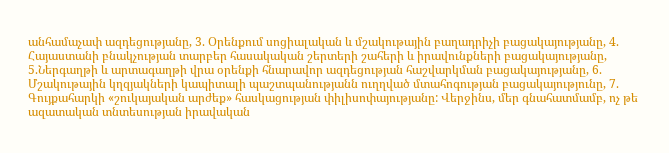անհամաչափ ազդեցությանը, 3. Օրենքում սոցիալական և մշակութային բաղադրիչի բացակայությանը, 4. Հայաստանի բնակչության տարբեր հասակական շերտերի շահերի և իրավունքների բացակայությանը, 5.Ներգաղթի և արտագաղթի վրա օրենքի հնարավոր ազդեցության հաշվարկման բացակայությանը, 6. Մշակութային կղզյակների կապիտալի պաշտպանությանն ուղղված մտահոգության բացակայությունը, 7. Գույքահարկի «շուկայական արժեք» հասկացության փիլիսոփայությանը: Վերջինս, մեր գնահատմամբ, ոչ թե ազատական տնտեսության իրավական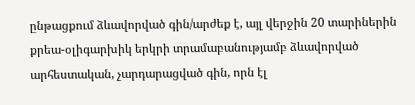ընթացքում ձևավորված գին/արժեք է, այլ վերջին 20 տարիներին քրեա-օլիգարխիկ երկրի տրամաբանությամբ ձևավորված արհեստական, չարդարացված գին, որն էլ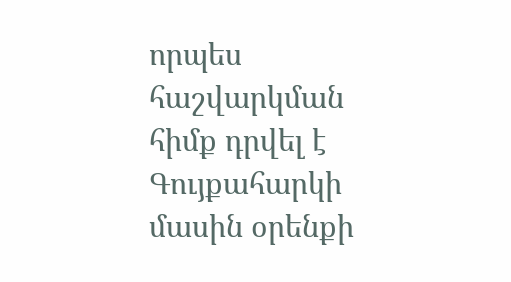որպես հաշվարկման հիմք դրվել է Գույքահարկի մասին օրենքի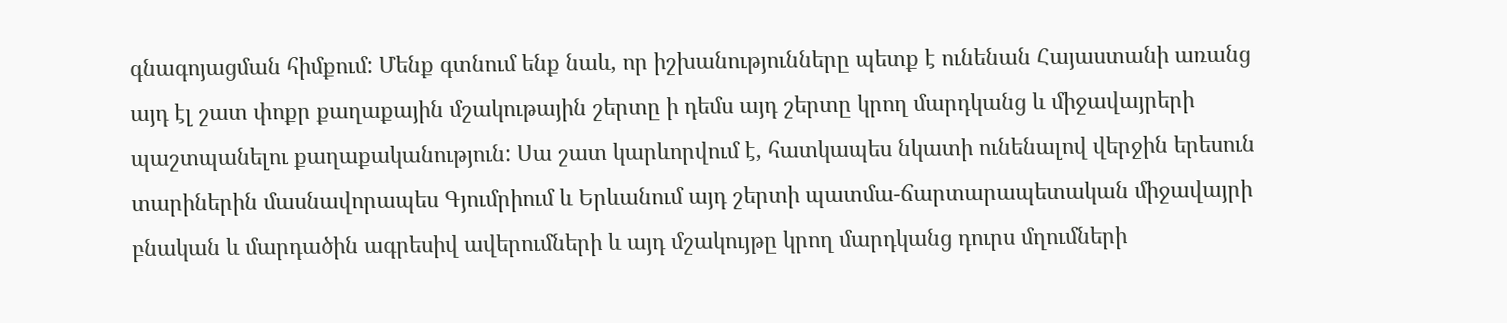գնագոյացման հիմքում: Մենք գտնում ենք նաև, որ իշխանությունները պետք է ունենան Հայաստանի առանց այդ էլ շատ փոքր քաղաքային մշակութային շերտը ի դեմս այդ շերտը կրող մարդկանց և միջավայրերի պաշտպանելու քաղաքականություն: Սա շատ կարևորվում է, հատկապես նկատի ունենալով վերջին երեսուն տարիներին մասնավորապես Գյումրիում և Երևանում այդ շերտի պատմա-ճարտարապետական միջավայրի բնական և մարդածին ագրեսիվ ավերումների և այդ մշակույթը կրող մարդկանց դուրս մղումների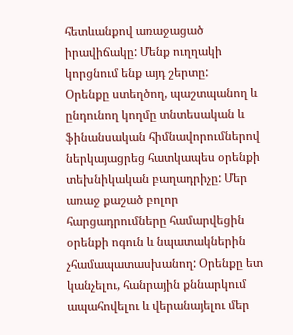հետևանքով առաջացած իրավիճակը: Մենք ուղղակի կորցնում ենք այդ շերտը:
Օրենքը ստեղծող, պաշտպանող և ընդունող կողմը տնտեսական և ֆինանսական հիմնավորումներով ներկայացրեց հատկապես օրենքի տեխնիկական բաղադրիչը: Մեր առաջ քաշած բոլոր հարցադրումները համարվեցին օրենքի ոգուն և նպատակներին չհամապատասխանող: Օրենքը ետ կանչելու, հանրային քննարկում ապահովելու և վերանայելու մեր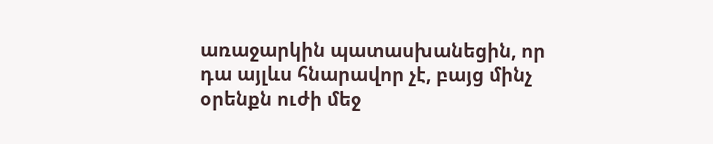առաջարկին պատասխանեցին, որ դա այլևս հնարավոր չէ, բայց մինչ օրենքն ուժի մեջ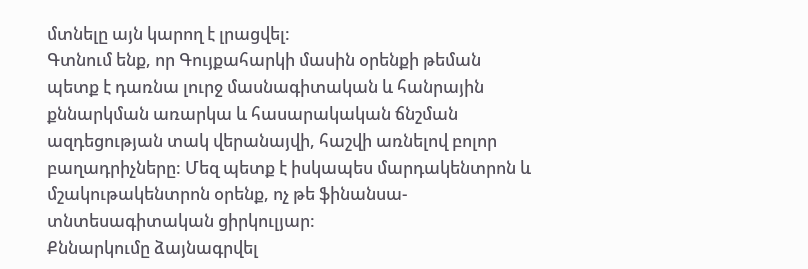մտնելը այն կարող է լրացվել:
Գտնում ենք, որ Գույքահարկի մասին օրենքի թեման պետք է դառնա լուրջ մասնագիտական և հանրային քննարկման առարկա և հասարակական ճնշման ազդեցության տակ վերանայվի, հաշվի առնելով բոլոր բաղադրիչները: Մեզ պետք է իսկապես մարդակենտրոն և մշակութակենտրոն օրենք, ոչ թե ֆինանսա-տնտեսագիտական ցիրկուլյար:
Քննարկումը ձայնագրվել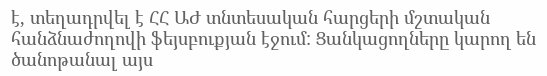է, տեղադրվել է ՀՀ ԱԺ տնտեսական հարցերի մշտական հանձնաժողովի ֆեյսբուքյան էջում: Ցանկացողները կարող են ծանոթանալ այս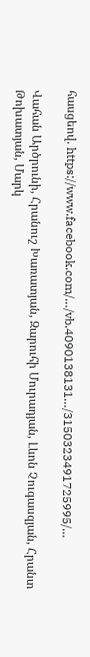հասցեով. https://www.facebook.com/…/vb.4090138131…/3150323491725995/…

Վահան Արծրունի, Հրանուշ Խառատյան, Զարուհի Մուրադյան, Լևոն Չուգասզյան, Հրանտ Թոխատյան, Մարկ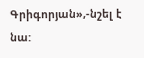Գրիգորյան»,-նշել է նա: